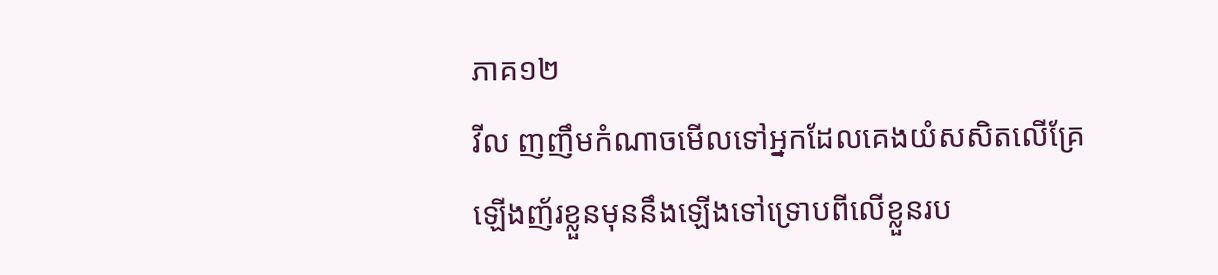ភាគ១២
វីល ញញឹមកំណាចមើលទៅអ្នកដែលគេងយំសសិតលើគ្រែឡើងញ័រខ្លួនមុននឹងឡើងទៅទ្រោបពីលើខ្លួនរប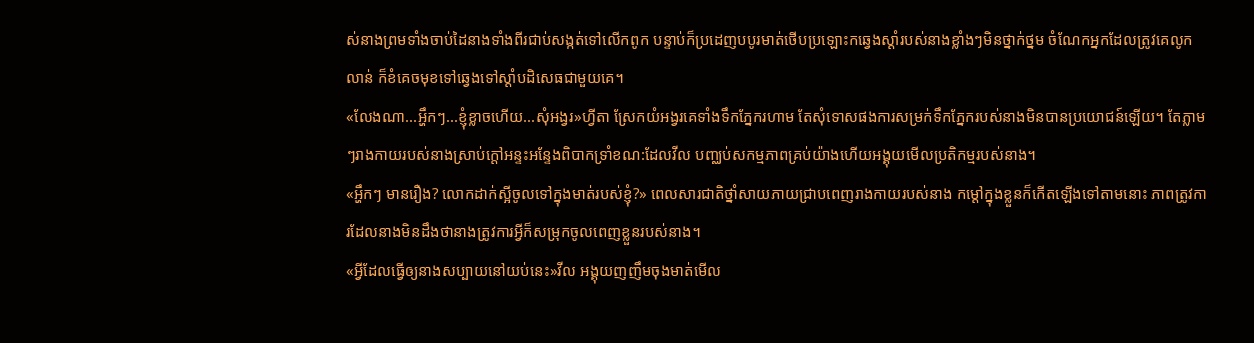ស់នាងព្រមទាំងចាប់ដៃនាងទាំងពីរជាប់សង្កត់ទៅលើកពូក បន្ទាប់ក៏ប្រដេញបបូរមាត់ថើបប្រឡោះកឆ្វេងស្ដាំរបស់នាងខ្លាំងៗមិនថ្នាក់ថ្នម ចំណែកអ្នកដែលត្រូវគេលូកលាន់ ក៏ខំគេចមុខទៅឆ្វេងទៅស្ដាំបដិសេធជាមួយគេ។
«លែងណា...អ្ហឹកៗ...ខ្ញុំខ្លាចហើយ...សុំអង្វរ»ហ្វីតា ស្រែកយំអង្វរគេទាំងទឹកភ្នែករហាម តែសុំទោសផងការសម្រក់ទឹកភ្នែករបស់នាងមិនបានប្រយោជន៍ឡើយ។ តែភ្លាមៗរាងកាយរបស់នាងស្រាប់ក្ដៅអន្ទះអន្ទែងពិបាកទ្រាំខណ:ដែលវីល បញ្ឈប់សកម្មភាពគ្រប់យ៉ាងហើយអង្គុយមើលប្រតិកម្មរបស់នាង។
«អ្ហឹកៗ មានរឿង? លោកដាក់ស្អីចូលទៅក្នុងមាត់របស់ខ្ញុំ?» ពេលសារជាតិថ្នាំសាយភាយជ្រាបពេញរាងកាយរបស់នាង កម្ដៅក្នុងខ្លួនក៏កើតឡើងទៅតាមនោះ ភាពត្រូវការដែលនាងមិនដឹងថានាងត្រូវការអ្វីក៏សម្រុកចូលពេញខ្លួនរបស់នាង។
«អ្វីដែលធ្វើឲ្យនាងសប្បាយនៅយប់នេះ»វីល អង្គុយញញឹមចុងមាត់មើល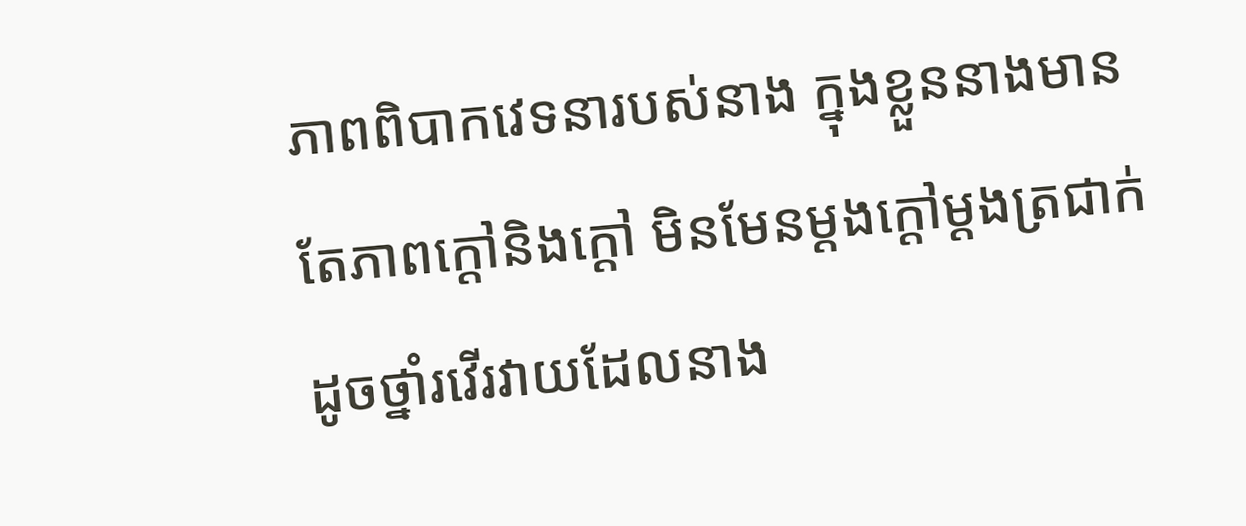ភាពពិបាកវេទនារបស់នាង ក្នុងខ្លួននាងមានតែភាពក្ដៅនិងក្ដៅ មិនមែនម្ដងក្ដៅម្ដងត្រជាក់ដូចថ្នាំរវើរវាយដែលនាង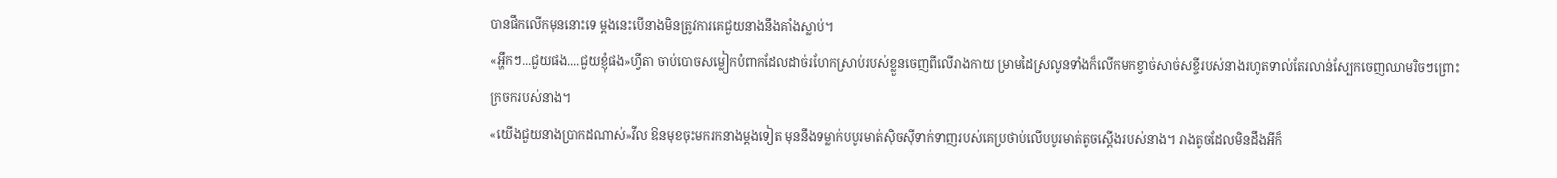បានផឹកលើកមុននោះទេ ម្ដងនេះបើនាងមិនត្រូវការគេជួយនាងនឹងគាំងស្លាប់។
«អ្ហឹកៗ...ជួយផង....ជួយខ្ញុំផង»ហ្វីតា ចាប់បោចសម្លៀកបំពាកដែលដាច់រហែកស្រាប់របស់ខ្លួនចេញពីលើរាងកាយ ម្រាមដៃស្រលូនទាំងក៏លើកមកខ្វាច់សាច់សខ្ចីរបស់នាងរហូតទាល់តែរលាន់ស្បែកចេញឈាមរិចៗព្រោះក្រចករបស់នាង។
«យើងជួយនាងប្រាកដណាស់»វីល ឱនមុខចុះមករកនាងម្ដងទៀត មុននឹងទម្លាក់បបូរមាត់ស៊ិចស៊ីទាក់ទាញរបស់គេប្រថាប់លើបបូរមាត់តូចស្ដើងរបស់នាង។ រាងតូចដែលមិនដឹងអីក៏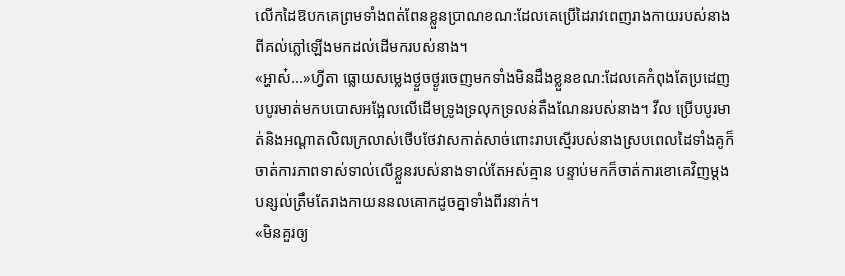លើកដៃឱបកគេព្រមទាំងពត់ពែនខ្លួនប្រាណខណ:ដែលគេប្រើដៃរាវពេញរាងកាយរបស់នាងពីគល់ភ្លៅឡើងមកដល់ដើមករបស់នាង។
«អ្ហាស៎...»ហ្វីតា ធ្លោយសម្លេងថ្ងួចថ្ងូរចេញមកទាំងមិនដឹងខ្លួនខណ:ដែលគេកំពុងតែប្រដេញបបូរមាត់មកបបោសអង្អែលលើដើមទ្រូងទ្រលុកទ្រលន់តឹងណែនរបស់នាង។ វីល ប្រើបបូរមាត់និងអណ្ដាតលិឍក្រលាស់ថើបថែវាសកាត់សាច់ពោះរាបស្មើរបស់នាងស្របពេលដៃទាំងគូក៏ចាត់ការភាពទាស់ទាល់លើខ្លួនរបស់នាងទាល់តែអស់គ្មាន បន្ទាប់មកក៏ចាត់ការខោគេវិញម្ដង បន្សល់ត្រឹមតែរាងកាយននលគោកដូចគ្នាទាំងពីរនាក់។
«មិនគួរឲ្យ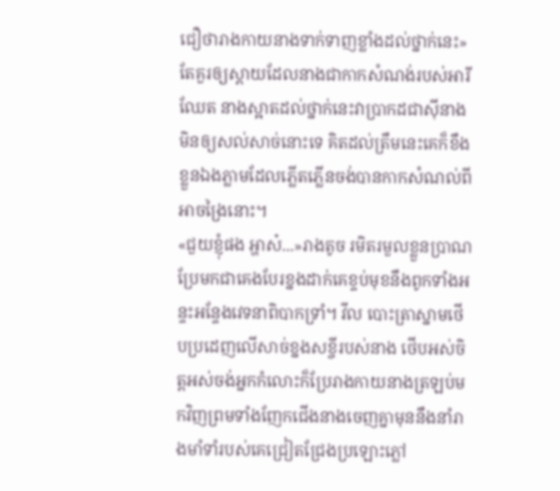ជឿថារាងកាយនាងទាក់ទាញខ្លាំងដល់ថ្នាក់នេះ» តែគួរឲ្យស្ដាយដែលនាងជាកាកសំណង់របស់អារីឈែត នាងស្អាតដល់ថ្នាក់នេះវាប្រាកដជាស៊ីនាងមិនឲ្យសល់សាច់នោះទេ គិតដល់ត្រឹមនេះគេក៏ខឹងខ្លួនឯងភ្លាមដែលភ្លើតភ្លើនចង់បានកាកសំណល់ពីអាចង្រៃនោះ។
«ជួយខ្ញុំផង អ្ហាស៎...»រាងតូច រមិតរមួលខ្លួនប្រាណប្រែមកជាគេងបែរខ្នងដាក់គេខ្ទប់មុខនឹងពូកទាំងអន្ទះអន្ទែងវេទនាពិបាកទ្រាំ។ វីល បោះត្រាស្នាមថើបប្រដេញលើសាច់ខ្នងសខ្ចីរបស់នាង ថើបអស់ចិត្តអស់ចង់អ្នកកំលោះក៏ប្រែរាងកាយនាងត្រឡប់មកវិញព្រមទាំងញែកជើងនាងចេញគ្នាមុននឹងនាំរាងមាំទាំរបស់គេជ្រៀតជ្រែងប្រឡោះភ្លៅ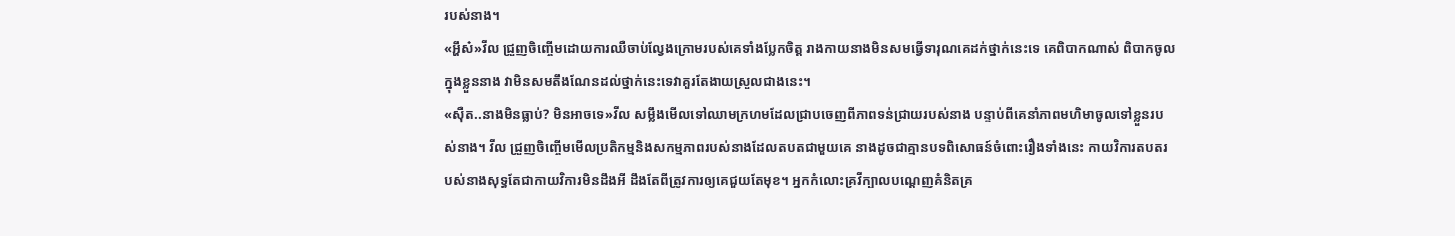របស់នាង។
«អ្ហឹស៎»វីល ជ្រួញចិញ្ចើមដោយការឈឺចាប់ល្វែងក្រោមរបស់គេទាំងប្លែកចិត្ត រាងកាយនាងមិនសមធ្វើទារុណគេដក់ថ្នាក់នេះទេ គេពិបាកណាស់ ពិបាកចូលក្នុងខ្លួននាង វាមិនសមតឹងណែនដល់ថ្នាក់នេះទេវាគួរតែងាយស្រួលជាងនេះ។
«ស៊ឺត..នាងមិនធ្លាប់? មិនអាចទេ»វីល សម្លឹងមើលទៅឈាមក្រហមដែលជ្រាបចេញពីភាពទន់ជ្រាយរបស់នាង បន្ទាប់ពីគេនាំភាពមហិមាចូលទៅខ្លួនរបស់នាង។ វីល ជ្រួញចិញ្ចើមមើលប្រតិកម្មនិងសកម្មភាពរបស់នាងដែលតបតជាមួយគេ នាងដូចជាគ្មានបទពិសោធន៍ចំពោះរឿងទាំងនេះ កាយវិការតបតរបស់នាងសុទ្ធតែជាកាយវិការមិនដឹងអី ដឹងតែពីត្រូវការឲ្យគេជួយតែមុខ។ អ្នកកំលោះគ្រវីក្បាលបណ្ដេញគំនិតគ្រ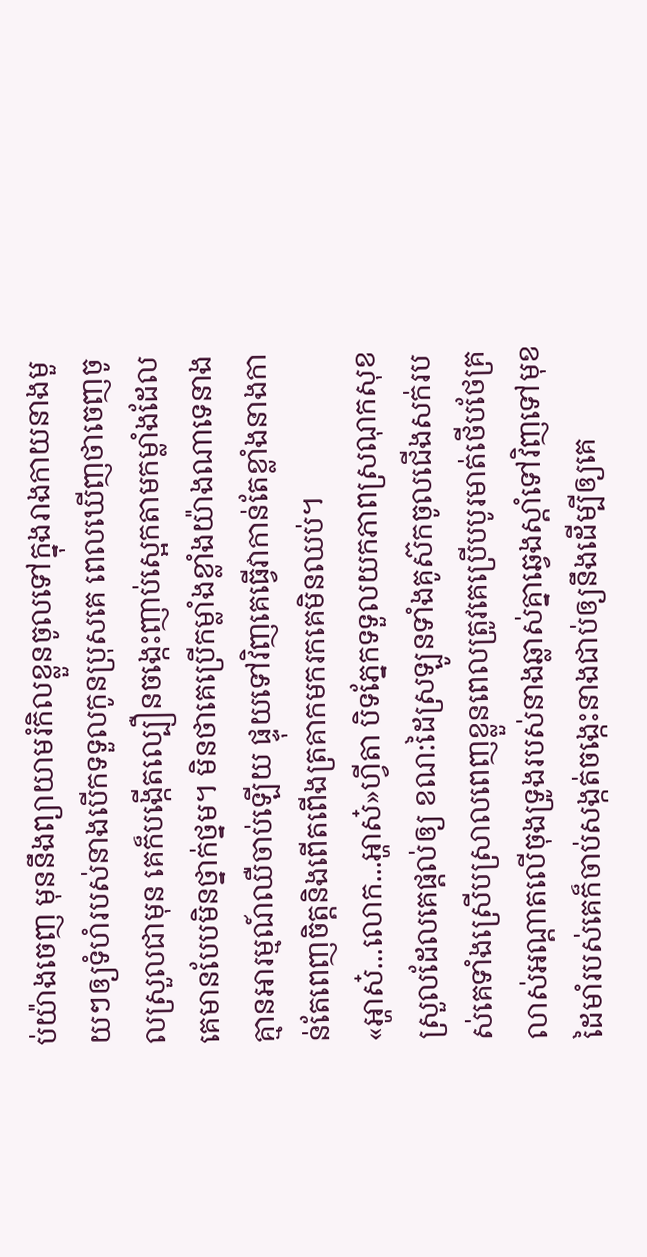ប់យ៉ាងចេញ មុននឹងព្យាយាមរំកិលខ្លួនចូលទៅក្នុងរាងកាយនាងមួយៗឲ្យទំហំរបស់នាងបើកទទួលកូនប្រុសគេ ពេលឃើញថាចេញចូលស្រួលជាមុន គេក៏បង្កើតល្បឿនចង្កេះញាប់ស្អេកតាមកម្លាំងដែលគេមានបែបមិនថ្នាក់ថ្នម។ មិនថាគេប្រើកម្លាំងខ្លាំងយ៉ាងណាទេនាងគ្មានអារម្មណ៍ឈឺចាប់ឡើយ ផ្ទុយទៅវិញគេធ្វើវាកាន់តែខ្លាំងនាងកាន់តែពេញចិត្តនិងពើតពើងត្រគាកមករកគេមិនឈប់។
«អ្ហាស៎...លោក...អ្ហាស៎»ហ្វីតា បិទភ្នែកទទួលយកភាពស្រណុកសុខស្រួលដែលគេផ្ដល់ឲ្យ ខណ:ដៃស្រឡូនទាំងគូស៊កចូលជើងសក់របស់គេទាំងស្រើបស្រាលពេញខ្លួនពេលត្រូវគេប្រើបបូរមាត់ថើបថែគ្រលាស់អណ្ដាតលើចុងទ្រូងរបស់នាងឆ្លាស់គ្នាឆ្វេងស្ដាំទៅវិញទៅមុខ ដៃមាំរបស់គេក៏ចាប់សង្កត់ចង្កេះនាងជាប់ឲ្យនឹងដើម្បីឲ្យគេ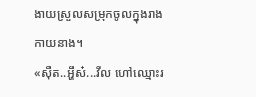ងាយស្រួលសម្រុកចូលក្នុងរាងកាយនាង។
«ស៊ឺត..អ្ហឹស៎...វីល ហៅឈ្មោះរ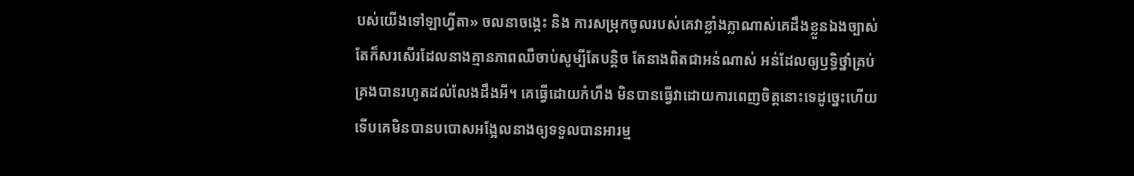បស់យើងទៅឡាហ្វីតា» ចលនាចង្កេះ និង ការសម្រុកចូលរបស់គេវាខ្លាំងក្លាណាស់គេដឹងខ្លួនឯងច្បាស់ តែក៏សរសើរដែលនាងគ្មានភាពឈឺចាប់សូម្បីតែបន្តិច តែនាងពិតជាអន់ណាស់ អន់ដែលឲ្យឫទ្ធិថ្នាំគ្រប់គ្រងបានរហូតដល់លែងដឹងអី។ គេធ្វើដោយកំហឹង មិនបានធ្វើវាដោយការពេញចិត្តនោះទេដូច្នេះហើយទើបគេមិនបានបបោសអង្អែលនាងឲ្យទទួលបានអារម្ម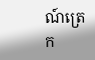ណ៍ត្រេក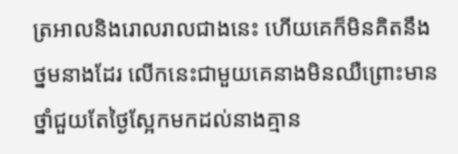ត្រអាលនិងរោលរាលជាងនេះ ហើយគេក៏មិនគិតនឹងថ្នមនាងដែរ លើកនេះជាមួយគេនាងមិនឈឺព្រោះមានថ្នាំជួយតែថ្ងៃស្អែកមកដល់នាងគ្មាន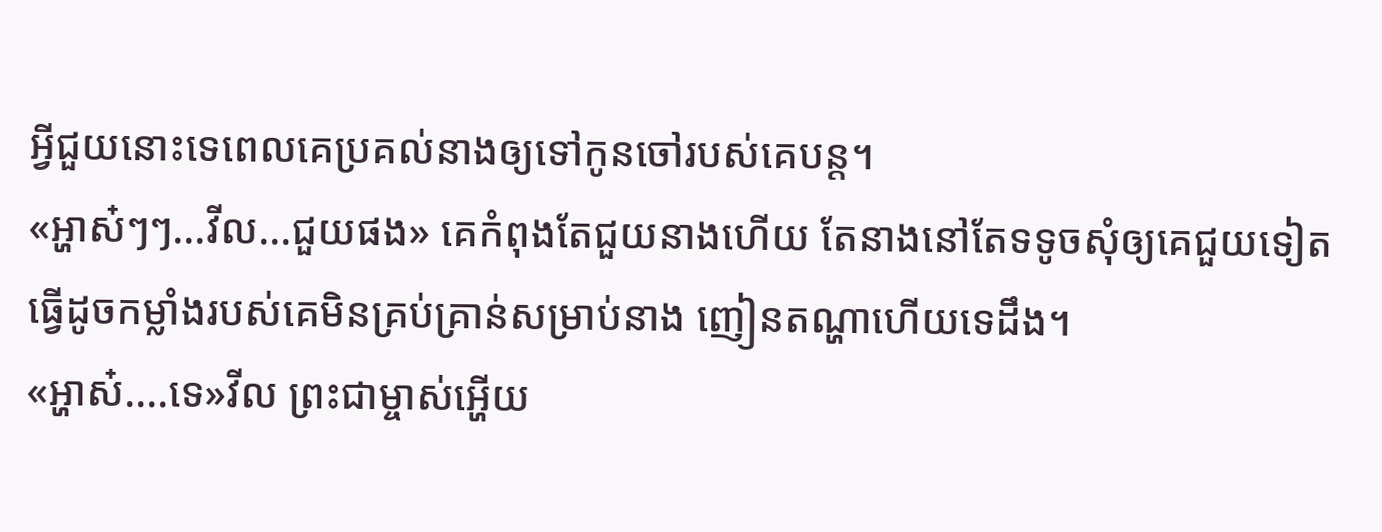អ្វីជួយនោះទេពេលគេប្រគល់នាងឲ្យទៅកូនចៅរបស់គេបន្ត។
«អ្ហាស៎ៗៗ...វីល...ជួយផង» គេកំពុងតែជួយនាងហើយ តែនាងនៅតែទទូចសុំឲ្យគេជួយទៀតធ្វើដូចកម្លាំងរបស់គេមិនគ្រប់គ្រាន់សម្រាប់នាង ញៀនតណ្ហាហើយទេដឹង។
«អ្ហាស៎....ទេ»វីល ព្រះជាម្ចាស់អ្ហើយ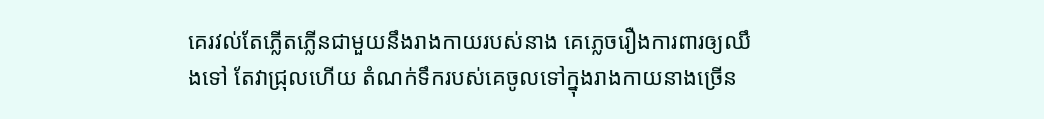គេរវល់តែភ្លើតភ្លើនជាមួយនឹងរាងកាយរបស់នាង គេភ្លេចរឿងការពារឲ្យឈឹងទៅ តែវាជ្រុលហើយ តំណក់ទឹករបស់គេចូលទៅក្នុងរាងកាយនាងច្រើន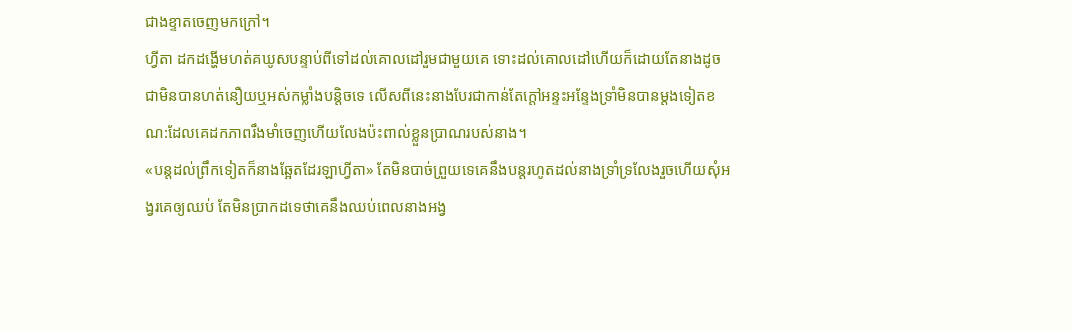ជាងខ្ទាតចេញមកក្រៅ។
ហ្វីតា ដកដង្ហើមហត់គឃូសបន្ទាប់ពីទៅដល់គោលដៅរួមជាមួយគេ ទោះដល់គោលដៅហើយក៏ដោយតែនាងដូចជាមិនបានហត់នឿយឬអស់កម្លាំងបន្តិចទេ លើសពីនេះនាងបែរជាកាន់តែក្ដៅអន្ទះអន្ទែងទ្រាំមិនបានម្ដងទៀតខណ:ដែលគេដកភាពរឹងមាំចេញហើយលែងប៉ះពាល់ខ្លួនប្រាណរបស់នាង។
«បន្តដល់ព្រឹកទៀតក៏នាងឆ្អែតដែរឡាហ្វីតា» តែមិនបាច់ព្រួយទេគេនឹងបន្តរហូតដល់នាងទ្រាំទ្រលែងរួចហើយសុំអង្វរគេឲ្យឈប់ តែមិនប្រាកដទេថាគេនឹងឈប់ពេលនាងអង្វ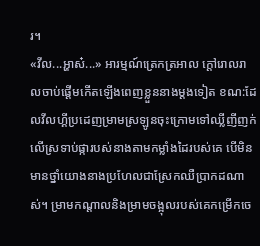រ។
«វីល...អ្ហាស៎...» អារម្មណ៍ត្រេកត្រអាល ក្ដៅរោលរាលចាប់ផ្ដើមកើតឡើងពេញខ្លួននាងម្ដងទៀត ខណ:ដែលវីលហ្គីប្រដេញម្រាមស្រឡូនចុះក្រោមទៅឈ្លីញីញក់លើស្រទាប់ផ្ការបស់នាងតាមកម្លាំងដៃរបស់គេ បើមិនមានថ្នាំយោងនាងប្រហែលជាស្រែកឈឺប្រាកដណាស់។ ម្រាមកណ្ដាលនិងម្រាមចង្អុលរបស់គេកម្រើកចេ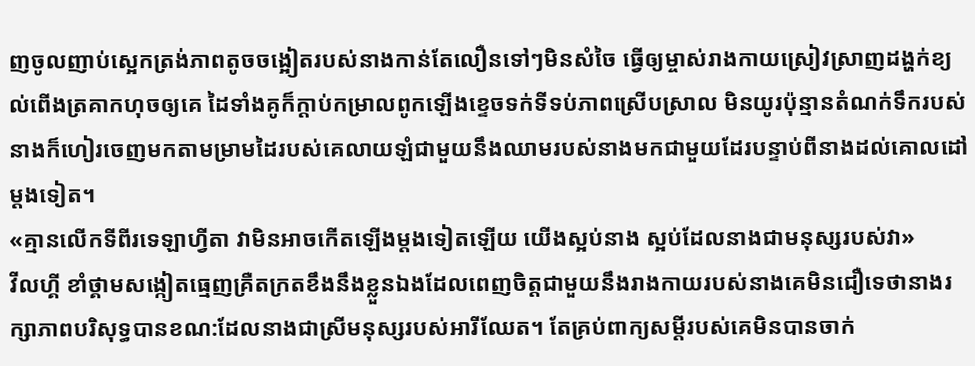ញចូលញាប់ស្អេកត្រង់ភាពតូចចង្អៀតរបស់នាងកាន់តែលឿនទៅៗមិនសំចៃ ធ្វើឲ្យម្ចាស់រាងកាយស្រៀវស្រាញដង្ហក់ខ្យល់ពើងត្រគាកហុចឲ្យគេ ដៃទាំងគូក៏ក្ដាប់កម្រាលពូកឡើងខ្ទេចទក់ទីទប់ភាពស្រើបស្រាល មិនយូរប៉ុន្មានតំណក់ទឹករបស់នាងក៏ហៀរចេញមកតាមម្រាមដៃរបស់គេលាយឡំជាមួយនឹងឈាមរបស់នាងមកជាមួយដែរបន្ទាប់ពីនាងដល់គោលដៅម្ដងទៀត។
«គ្មានលើកទីពីរទេឡាហ្វីតា វាមិនអាចកើតឡើងម្ដងទៀតឡើយ យើងស្អប់នាង ស្អប់ដែលនាងជាមនុស្សរបស់វា»
វីលហ្គី ខាំថ្គាមសង្កៀតធ្មេញគ្រឺតក្រតខឹងនឹងខ្លួនឯងដែលពេញចិត្តជាមួយនឹងរាងកាយរបស់នាងគេមិនជឿទេថានាងរក្សាភាពបរិសុទ្ធបានខណ:ដែលនាងជាស្រីមនុស្សរបស់អារីឈែត។ តែគ្រប់ពាក្យសម្ដីរបស់គេមិនបានចាក់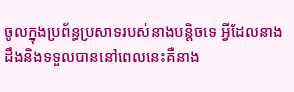ចូលក្នុងប្រព័ន្ធប្រសាទរបស់នាងបន្តិចទេ អ្វីដែលនាងដឹងនិងទទួលបាននៅពេលនេះគឺនាង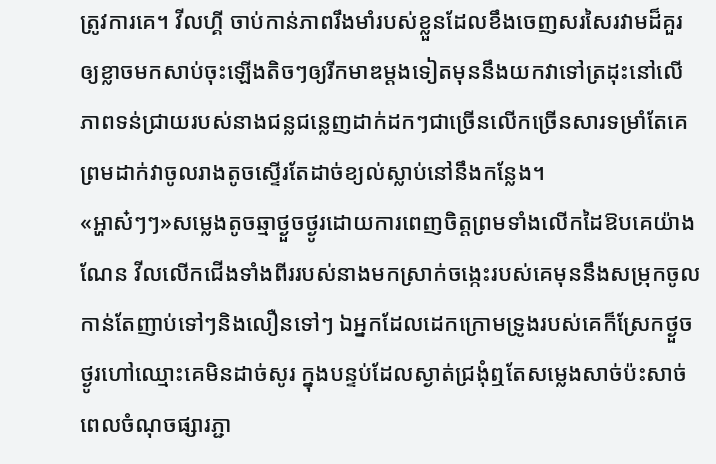ត្រូវការគេ។ វីលហ្គី ចាប់កាន់ភាពរឹងមាំរបស់ខ្លួនដែលខឹងចេញសរសៃរវាមដ៏គួរឲ្យខ្លាចមកសាប់ចុះឡើងតិចៗឲ្យរីកមាឌម្ដងទៀតមុននឹងយកវាទៅត្រដុះនៅលើភាពទន់ជ្រាយរបស់នាងជន្លជន្លេញដាក់ដកៗជាច្រើនលើកច្រើនសារទម្រាំតែគេព្រមដាក់វាចូលរាងតូចស្ទើរតែដាច់ខ្យល់ស្លាប់នៅនឹងកន្លែង។
«អ្ហាស៎ៗៗ»សម្លេងតូចឆ្មាថ្ងួចថ្ងូរដោយការពេញចិត្តព្រមទាំងលើកដៃឱបគេយ៉ាងណែន វីលលើកជើងទាំងពីររបស់នាងមកស្រាក់ចង្កេះរបស់គេមុននឹងសម្រុកចូលកាន់តែញាប់ទៅៗនិងលឿនទៅៗ ឯអ្នកដែលដេកក្រោមទ្រូងរបស់គេក៏ស្រែកថ្ងួចថ្ងូរហៅឈ្មោះគេមិនដាច់សូរ ក្នុងបន្ទប់ដែលស្ងាត់ជ្រងុំឮតែសម្លេងសាច់ប៉ះសាច់ ពេលចំណុចផ្សារភ្ជា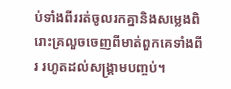ប់ទាំងពីររត់ចូលរកគ្នានិងសម្លេងពិរោះគ្រលួចចេញពីមាត់ពួកគេទាំងពីរ រហូតដល់សង្គ្រាមបញ្ចប់។